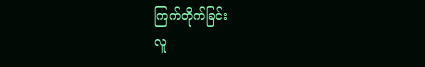ကြက်တိုက်ခြင်း
လူ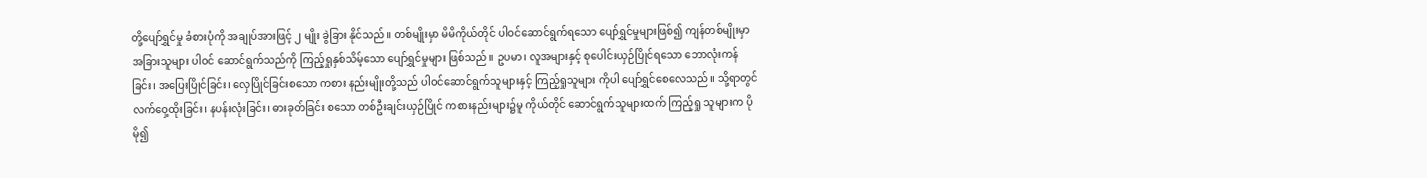တို့ပျော်ရွှင်မှု ခံစားပုံကို အချုပ်အားဖြင့် ၂ မျိုး ခွဲခြား နိုင်သည်။ တစ်မျိုးမှာ မိမိကိုယ်တိုင် ပါဝင်ဆောင်ရွက်ရသော ပျော်ရွှင်မှုများဖြစ်၍ ကျန်တစ်မျိုးမှာ အခြားသူများ ပါဝင် ဆောင်ရွက်သည်ကို ကြည့်ရှုနှစ်သိမ့်သော ပျော်ရွှင်မှုများ ဖြစ်သည်။ ဥပမာ၊ လူအများနှင့် စုပေါင်းယှဉ်ပြိုင်ရသော ဘောလုံးကန်ခြင်း၊ အပြေးပြိုင်ခြင်း၊ လှေပြိုင်ခြင်းစသော ကစား နည်းမျိုးတို့သည် ပါဝင်ဆောင်ရွက်သူများနှင့် ကြည့်ရှုသူများ ကိုပါ ပျော်ရွှင်စေလေသည်။ သို့ရာတွင် လက်ဝှေ့ထိုးခြင်း၊ နပန်းလုံးခြင်း၊ ဓားခုတ်ခြင်း စသော တစ်ဦးချင်းယှဉ်ပြိုင် ကစားနည်းများ၌မူ ကိုယ်တိုင် ဆောင်ရွက်သူများထက် ကြည့်ရှု သူများက ပိုမို၍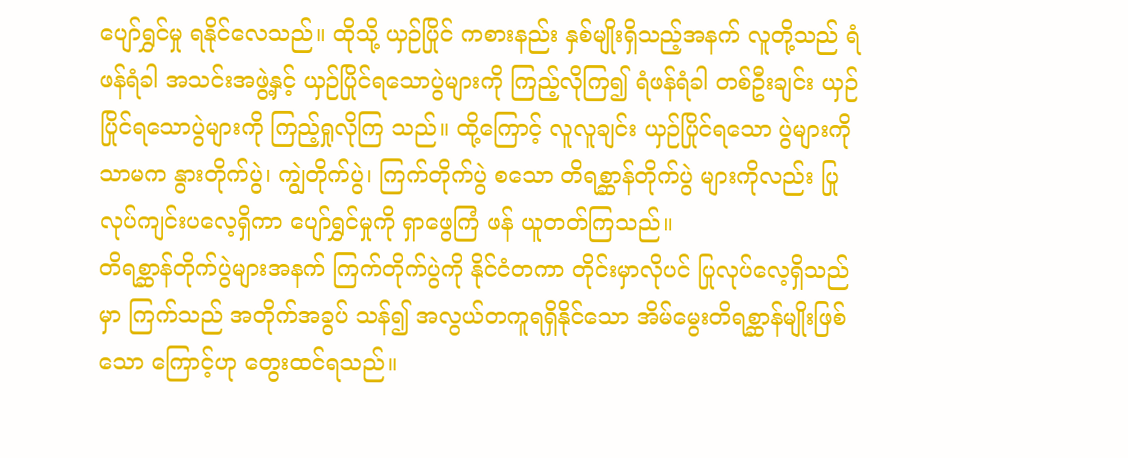ပျော်ရွှင်မှု ရနိုင်လေသည်။ ထိုသို့ ယှဉ်ပြိုင် ကစားနည်း နှစ်မျိုးရှိသည့်အနက် လူတို့သည် ရံဖန်ရံခါ အသင်းအဖွဲ့နှင့် ယှဉ်ပြိုင်ရသောပွဲများကို ကြည့်လိုကြ၍ ရံဖန်ရံခါ တစ်ဦးချင်း ယှဉ်ပြိုင်ရသောပွဲများကို ကြည့်ရှုလိုကြ သည်။ ထို့ကြောင့် လူလူချင်း ယှဉ်ပြိုင်ရသော ပွဲများကိုသာမက နွားတိုက်ပွဲ၊ ကျွဲတိုက်ပွဲ၊ ကြက်တိုက်ပွဲ စသော တိရစ္ဆာန်တိုက်ပွဲ များကိုလည်း ပြုလုပ်ကျင်းပလေ့ရှိကာ ပျော်ရွှင်မှုကို ရှာဖွေကြံ ဖန် ယူတတ်ကြသည်။
တိရစ္ဆာန်တိုက်ပွဲများအနက် ကြက်တိုက်ပွဲကို နိုင်ငံတကာ တိုင်းမှာလိုပင် ပြုလုပ်လေ့ရှိသည်မှာ ကြက်သည် အတိုက်အခွပ် သန်၍ အလွယ်တကူရရှိနိုင်သော အိမ်မွေးတိရစ္ဆာန်မျိုးဖြစ်သော ကြောင့်ဟု တွေးထင်ရသည်။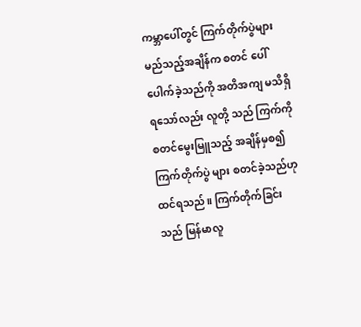ကမ္ဘာပေါ်တွင် ကြက်တိုက်ပွဲများ မည်သည့်အချိန်က စတင် ပေါ်ပေါက်ခဲ့သည်ကို အတိအကျ မသိရှိရသော်လည်း လူတို့ သည် ကြက်ကို စတင်မွေးမြူသည့် အချိန်မှစ၍ ကြက်တိုက်ပွဲ များ စတင်ခဲ့သည်ဟု ထင်ရသည်။ ကြက်တိုက်ခြင်းသည် မြန်မာလူ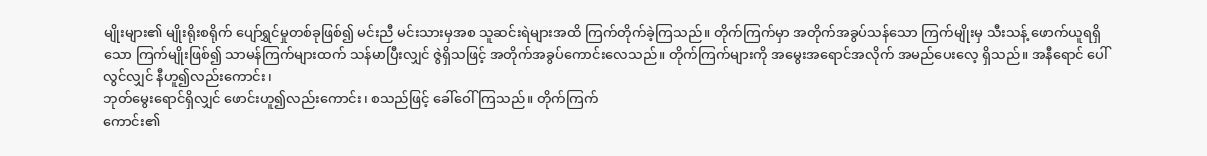မျိုးများ၏ မျိုးရိုးစရိုက် ပျော်ရွှင်မှုတစ်ခုဖြစ်၍ မင်းညီ မင်းသားမှအစ သူဆင်းရဲများအထိ ကြက်တိုက်ခဲ့ကြသည်။ တိုက်ကြက်မှာ အတိုက်အခွပ်သန်သော ကြက်မျိုးမှ သီးသန့် ဖောက်ယူရရှိသော ကြက်မျိုးဖြစ်၍ သာမန်ကြက်များထက် သန်မာပြီးလျှင် ဇွဲရှိသဖြင့် အတိုက်အခွပ်ကောင်းလေသည်။ တိုက်ကြက်များကို အမွေးအရောင်အလိုက် အမည်ပေးလေ့ ရှိသည်။ အနီရောင် ပေါ်လွင်လျှင် နီဟူ၍လည်းကောင်း၊
ဘုတ်မွေးရောင်ရှိလျှင် ဖောင်းဟူ၍လည်းကောင်း၊ စသည်ဖြင့် ခေါ်ဝေါ်ကြသည်။ တိုက်ကြက်
ကောင်း၏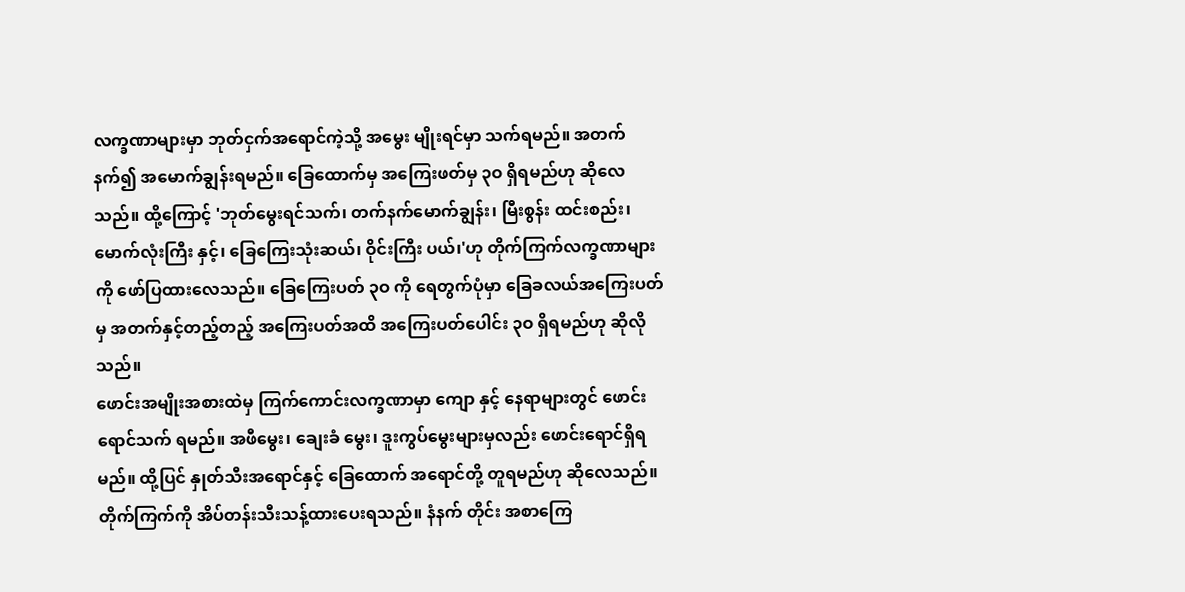လက္ခဏာများမှာ ဘုတ်ငှက်အရောင်ကဲ့သို့ အမွေး မျိုးရင်မှာ သက်ရမည်။ အတက်နက်၍ အမောက်ချွန်းရမည်။ ခြေထောက်မှ အကြေးဖတ်မှ ၃ဝ ရှိရမည်ဟု ဆိုလေသည်။ ထို့ကြောင့် 'ဘုတ်မွေးရင်သက်၊ တက်နက်မောက်ချွန်း၊ မြီးစွန်း ထင်းစည်း၊ မောက်လုံးကြီး နှင့်၊ ခြေကြေးသုံးဆယ်၊ ဝိုင်းကြီး ပယ်၊'ဟု တိုက်ကြက်လက္ခဏာများကို ဖော်ပြထားလေသည်။ ခြေကြေးပတ် ၃ဝ ကို ရေတွက်ပုံမှာ ခြေခလယ်အကြေးပတ်မှ အတက်နှင့်တည့်တည့် အကြေးပတ်အထိ အကြေးပတ်ပေါင်း ၃ဝ ရှိရမည်ဟု ဆိုလိုသည်။
ဖောင်းအမျိုးအစားထဲမှ ကြက်ကောင်းလက္ခဏာမှာ ကျော နှင့် နေရာများတွင် ဖောင်းရောင်သက် ရမည်။ အဖီမွေး၊ ချေးခံ မွေး၊ ဒူးကွပ်မွေးများမှလည်း ဖောင်းရောင်ရှိရမည်။ ထို့ပြင် နှုတ်သီးအရောင်နှင့် ခြေထောက် အရောင်တို့ တူရမည်ဟု ဆိုလေသည်။
တိုက်ကြက်ကို အိပ်တန်းသီးသန့်ထားပေးရသည်။ နံနက် တိုင်း အစာကြေ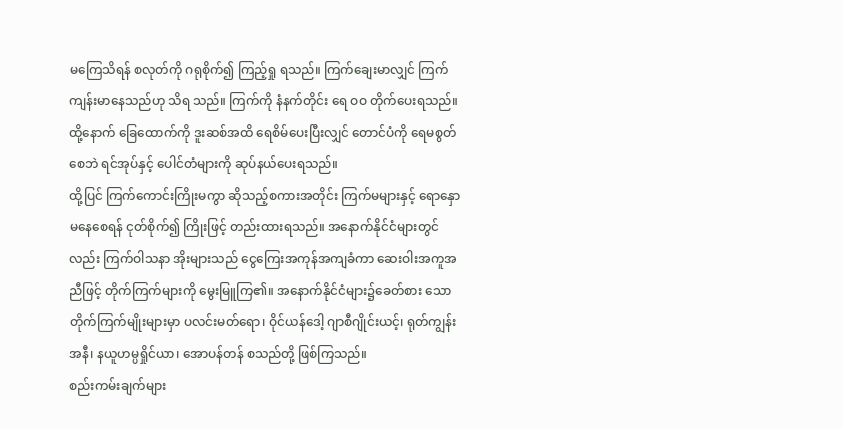မကြေသိရန် စလုတ်ကို ဂရုစိုက်၍ ကြည့်ရှု ရသည်။ ကြက်ချေးမာလျှင် ကြက်ကျန်းမာနေသည်ဟု သိရ သည်။ ကြက်ကို နံနက်တိုင်း ရေ ဝဝ တိုက်ပေးရသည်။ ထို့နောက် ခြေထောက်ကို ဒူးဆစ်အထိ ရေစိမ်ပေးပြီးလျှင် တောင်ပံကို ရေမစွတ်စေဘဲ ရင်အုပ်နှင့် ပေါင်တံများကို ဆုပ်နယ်ပေးရသည်။
ထို့ပြင် ကြက်ကောင်းကြိုးမကွာ ဆိုသည့်စကားအတိုင်း ကြက်မများနှင့် ရောနှောမနေစေရန် ငုတ်စိုက်၍ ကြိုးဖြင့် တည်းထားရသည်။ အနောက်နိုင်ငံများတွင်လည်း ကြက်ဝါသနာ အိုးများသည် ငွေကြေးအကုန်အကျခံကာ ဆေးဝါးအကူအညီဖြင့် တိုက်ကြက်များကို မွေးမြူကြ၏။ အနောက်နိုင်ငံများ၌ခေတ်စား သော တိုက်ကြက်မျိုးများမှာ ပလင်းမတ်ရော၊ ဝိုင်ယန်ဒေါ့ ဂျာစီဂျိုင်းယင့်၊ ရုတ်ကျွန်းအနီ၊ နယူဟမ္ပရှိုင်ယာ၊ အောပန်တန် စသည်တို့ ဖြစ်ကြသည်။
စည်းကမ်းချက်များ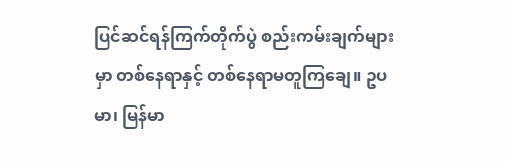ပြင်ဆင်ရန်ကြက်တိုက်ပွဲ စည်းကမ်းချက်များမှာ တစ်နေရာနှင့် တစ်နေရာမတူကြချေ။ ဥပမာ၊ မြန်မာ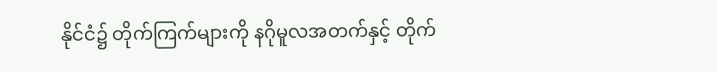နိုင်ငံ၌ တိုက်ကြက်များကို နဂိုမူလအတက်နှင့် တိုက်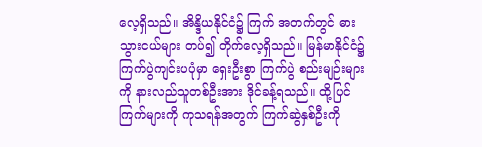လေ့ရှိသည်။ အိန္ဒိယနိုင်ငံ၌ ကြက် အတက်တွင် ဓားသွားငယ်များ တပ်၍ တိုက်လေ့ရှိသည်။ မြန်မာနိုင်ငံ၌ ကြက်ပွဲကျင်းပပုံမှာ ရှေးဦးစွာ ကြက်ပွဲ စည်းမျဉ်းများကို နားလည်သူတစ်ဦးအား ဒိုင်ခန့်ရသည်။ ထို့ပြင် ကြက်များကို ကုသရန်အတွက် ကြက်ဆွဲနှစ်ဦးကို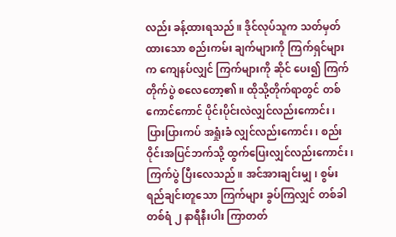လည်း ခန့်ထားရသည်။ ဒိုင်လုပ်သူက သတ်မှတ်ထားသော စည်းကမ်း ချက်များကို ကြက်ရှင်များက ကျေနပ်လျှင် ကြက်များကို ဆိုင် ပေး၍ ကြက်တိုက်ပွဲ စလေတော့၏။ ထိုသို့တိုက်ရာတွင် တစ်ကောင်ကောင် ပိုင်းပိုင်းလဲလျှင်လည်းကောင်း၊ ပြားပြားကပ် အရှုံးခံ လျှင်လည်းကောင်း၊ စည်းဝိုင်းအပြင်ဘက်သို့ ထွက်ပြေးလျှင်လည်းကောင်း၊ ကြက်ပွဲ ပြီးလေသည်။ အင်အားချင်းမျှ၊ စွမ်းရည်ချင်းတူသော ကြက်များ ခွပ်ကြလျှင် တစ်ခါတစ်ရံ ၂ နာရီနီးပါး ကြာတတ်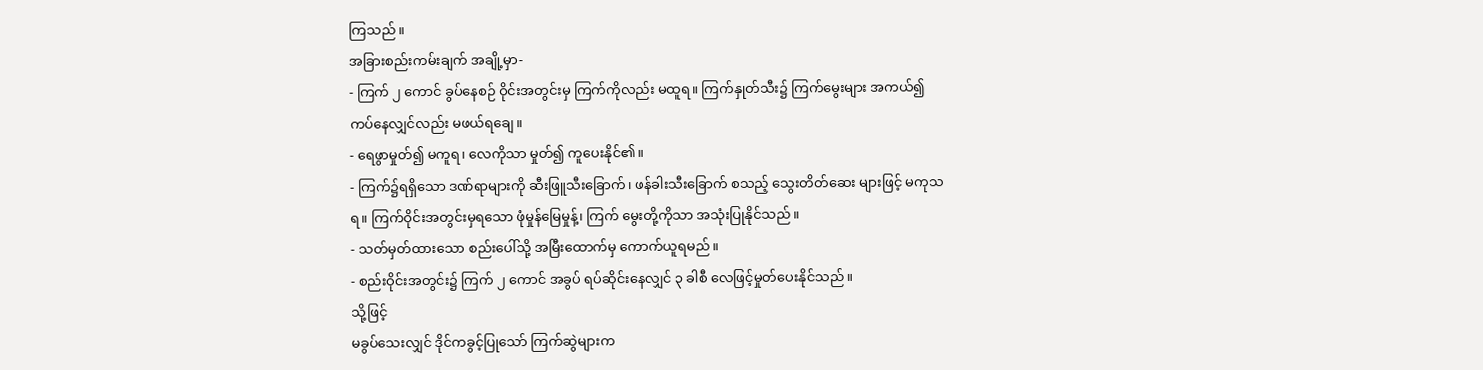ကြသည်။
အခြားစည်းကမ်းချက် အချို့မှာ-
- ကြက် ၂ ကောင် ခွပ်နေစဉ် ဝိုင်းအတွင်းမှ ကြက်ကိုလည်း မထူရ။ ကြက်နှုတ်သီး၌ ကြက်မွေးများ အကယ်၍ ကပ်နေလျှင်လည်း မဖယ်ရချေ။
- ရေဖွာမှုတ်၍ မကူရ၊ လေကိုသာ မှုတ်၍ ကူပေးနိုင်၏။
- ကြက်၌ရရှိသော ဒဏ်ရာများကို ဆီးဖြူသီးခြောက်၊ ဖန်ခါးသီးခြောက် စသည့် သွေးတိတ်ဆေး များဖြင့် မကုသရ။ ကြက်ဝိုင်းအတွင်းမှရသော ဖုံမှုန်မြေမှုန့်၊ ကြက် မွေးတို့ကိုသာ အသုံးပြုနိုင်သည်။
- သတ်မှတ်ထားသော စည်းပေါ်သို့ အမြီးထောက်မှ ကောက်ယူရမည်။
- စည်းဝိုင်းအတွင်း၌ ကြက် ၂ ကောင် အခွပ် ရပ်ဆိုင်းနေလျှင် ၃ ခါစီ လေဖြင့်မှုတ်ပေးနိုင်သည်။
သို့ဖြင့်
မခွပ်သေးလျှင် ဒိုင်ကခွင့်ပြုသော် ကြက်ဆွဲများက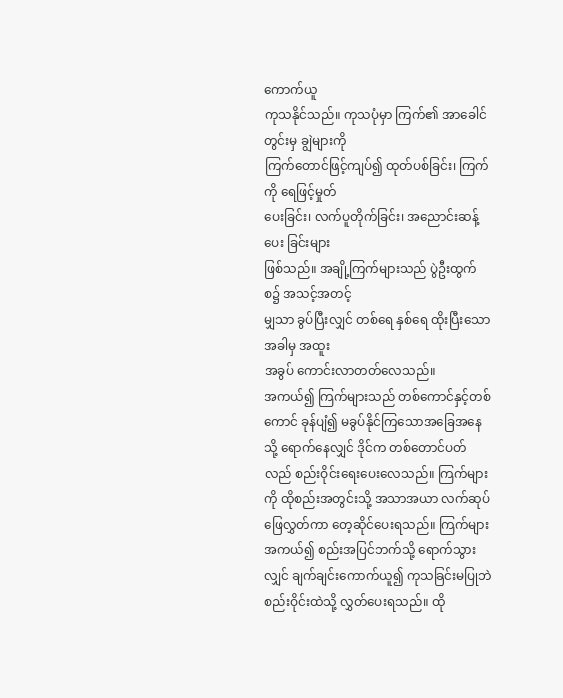ကောက်ယူ
ကုသနိုင်သည်။ ကုသပုံမှာ ကြက်၏ အာခေါင်တွင်းမှ ချွဲများကို
ကြက်တောင်ဖြင့်ကျပ်၍ ထုတ်ပစ်ခြင်း၊ ကြက်ကို ရေဖြင့်မှုတ်
ပေးခြင်း၊ လက်ပူတိုက်ခြင်း၊ အညောင်းဆန့်ပေး ခြင်းများ
ဖြစ်သည်။ အချို့ကြက်များသည် ပွဲဦးထွက် စ၌ အသင့်အတင့်
မျှသာ ခွပ်ပြီးလျှင် တစ်ရေ နှစ်ရေ ထိုးပြီးသောအခါမှ အထူး
အခွပ် ကောင်းလာတတ်လေသည်။
အကယ်၍ ကြက်များသည် တစ်ကောင်နှင့်တစ်ကောင် ခုန်ပျံ၍ မခွပ်နိုင်ကြသောအခြေအနေသို့ ရောက်နေလျှင် ဒိုင်က တစ်တောင်ပတ်လည် စည်းဝိုင်းရေးပေးလေသည်။ ကြက်များကို ထိုစည်းအတွင်းသို့ အသာအယာ လက်ဆုပ်ဖြေလွှတ်ကာ တေ့ဆိုင်ပေးရသည်။ ကြက်များ အကယ်၍ စည်းအပြင်ဘက်သို့ ရောက်သွားလျှင် ချက်ချင်းကောက်ယူ၍ ကုသခြင်းမပြုဘဲ စည်းဝိုင်းထဲသို့ လွှတ်ပေးရသည်။ ထို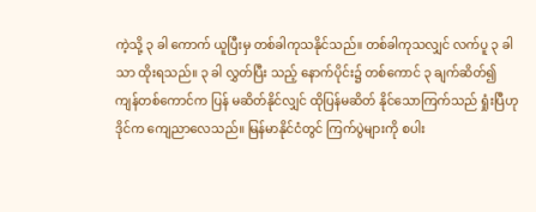ကဲ့သို့ ၃ ခါ ကောက် ယူပြီးမှ တစ်ခါကုသနိုင်သည်။ တစ်ခါကုသလျှင် လက်ပူ ၃ ခါသာ ထိုးရသည်။ ၃ ခါ လွှတ်ပြီး သည့် နောက်ပိုင်း၌ တစ်ကောင် ၃ ချက်ဆိတ်၍ ကျန်တစ်ကောင်က ပြန် မဆိတ်နိုင်လျှင် ထိုပြန်မဆိတ် နိုင်သောကြက်သည် ရှုံးပြီဟု ဒိုင်က ကျေညာလေသည်။ မြန်မာနိုင်ငံတွင် ကြက်ပွဲများကို စပါး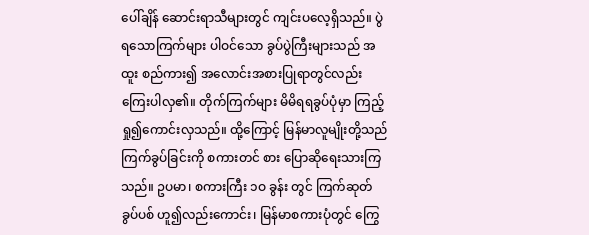ပေါ်ချိန် ဆောင်းရာသီများတွင် ကျင်းပလေ့ရှိသည်။ ပွဲရသောကြက်များ ပါဝင်သော ခွပ်ပွဲကြီးများသည် အထူး စည်ကား၍ အလောင်းအစားပြုရာတွင်လည်း ကြေးပါလှ၏။ တိုက်ကြက်များ မိမိရရခွပ်ပုံမှာ ကြည့်ရှု၍ကောင်းလှသည်။ ထို့ကြောင့် မြန်မာလူမျိုးတို့သည် ကြက်ခွပ်ခြင်းကို စကားတင် စား ပြောဆိုရေးသားကြသည်။ ဥပမာ၊ စကားကြီး ၁ဝ ခွန်း တွင် ကြက်ဆုတ်ခွပ်ပစ် ဟူ၍လည်းကောင်း၊ မြန်မာစကားပုံတွင် ကြွေ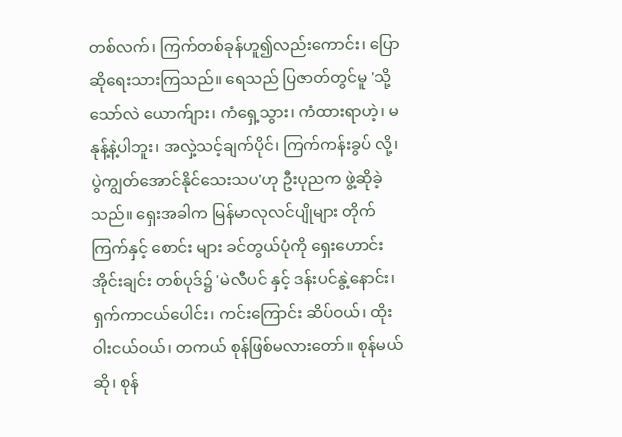တစ်လက်၊ ကြက်တစ်ခုန်ဟူ၍လည်းကောင်း၊ ပြောဆိုရေးသားကြသည်။ ရေသည် ပြဇာတ်တွင်မူ 'သို့သော်လဲ ယောက်ျား၊ ကံရှေ့သွား၊ ကံထားရာဟဲ့၊ မနုန့်နဲ့ပါဘူး၊ အလှဲ့သင့်ချက်ပိုင်၊ ကြက်ကန်းခွပ် လို့၊ ပွဲကျွတ်အောင်နိုင်သေးသပ'ဟု ဦးပုညက ဖွဲ့ဆိုခဲ့သည်။ ရှေးအခါက မြန်မာလုလင်ပျိုများ တိုက်ကြက်နှင့် စောင်း များ ခင်တွယ်ပုံကို ရှေးဟောင်းအိုင်းချင်း တစ်ပုဒ်၌ 'မဲလီပင် နှင့် ဒန်းပင်နွဲ့နောင်း၊ ရှက်ကာငယ်ပေါင်း၊ ကင်းကြောင်း ဆိပ်ဝယ်၊ ထိုးဝါးငယ်ဝယ်၊ တကယ် စုန်ဖြစ်မလားတော်။ စုန်မယ်ဆို၊ စုန်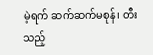မဲ့ရက် ဆက်ဆက်မစုန်၊ တီးသည့်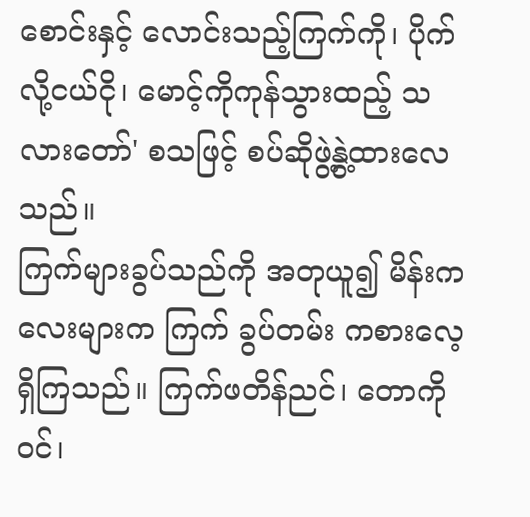စောင်းနှင့် လောင်းသည့်ကြက်ကို၊ ပိုက်လို့ငယ်ငို၊ မောင့်ကိုကုန်သွားထည့် သလားတော်' စသဖြင့် စပ်ဆိုဖွဲ့နွဲ့ထားလေသည်။
ကြက်များခွပ်သည်ကို အတုယူ၍ မိန်းကလေးများက ကြက် ခွပ်တမ်း ကစားလေ့ရှိကြသည်။ ကြက်ဖတိန်ညင်၊ တောကိုဝင်၊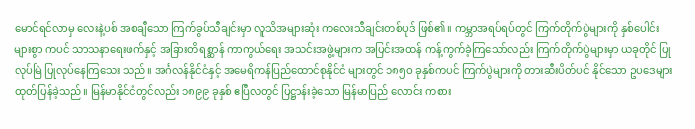မောင်ရင်လာမှ လေးနဲ့ပစ် အစချီသော ကြက်ခွပ်သီချင်းမှာ လူသိအများဆုံး ကလေးသီချင်းတစ်ပုဒ် ဖြစ်၏။ ကမ္ဘာအရပ်ရပ်တွင် ကြက်တိုက်ပွဲများကို နှစ်ပေါင်းများစွာ ကပင် သာသနာရေးဖက်နှင့် အခြားတိရစ္ဆာန် ကာကွယ်ရေး အသင်းအဖွဲ့များက အပြင်းအထန် ကန့်ကွက်ခဲ့ကြသော်လည်း ကြက်တိုက်ပွဲများမှာ ယခုတိုင် ပြုလုပ်မြဲ ပြုလုပ်နေကြသေး သည်။ အင်္ဂလန်နိုင်ငံနှင့် အမေရိကန်ပြည်ထောင်စုနိုင်ငံ များတွင် ၁၈၅ဝ ခုနှစ်ကပင် ကြက်ပွဲများကို တားဆီးပိတ်ပင် နိုင်သော ဥပဒေများ ထုတ်ပြန်ခဲ့သည်။ မြန်မာနိုင်ငံတွင်လည်း ၁၈၉၉ ခုနှစ် ဧပြီလတွင် ပြဋ္ဌာန်းခဲ့သော မြန်မာပြည် လောင်း ကစား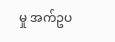မှု အက်ဥပ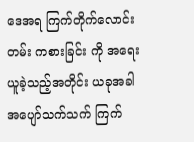ဒေအရ ကြက်တိုက်လောင်းတမ်း ကစားခြင်း ကို အရေးယူခဲ့သည့်အတိုင်း ယခုအခါ အပျော်သက်သက် ကြက်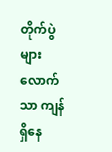တိုက်ပွဲများလောက်သာ ကျန်ရှိနေ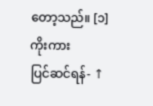တော့သည်။ [၁]
ကိုးကား
ပြင်ဆင်ရန်- ↑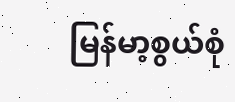မြန်မာ့စွယ်စုံ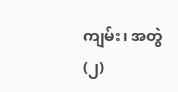ကျမ်း၊ အတွဲ(၂)